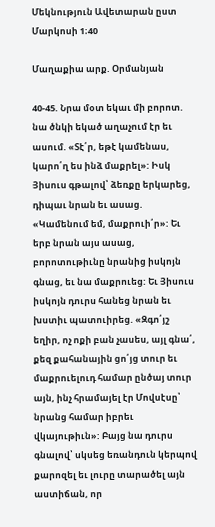Մեկնություն Ավետարան ըստ Մարկոսի 1։40

Մաղաքիա արք. Օրմանյան

40-45. Նրա մօտ եկաւ մի բորոտ. նա ծնկի եկած աղաչում էր եւ ասում. «Տէ՛ր, եթէ կամենաս, կարո՛ղ ես ինձ մաքրել»: Իսկ Յիսուս գթալով՝ ձեռքը երկարեց, դիպաւ նրան եւ ասաց. «Կամենում եմ, մաքրուի՛ր»: Եւ երբ նրան այս ասաց, բորոտութիւնը նրանից իսկոյն գնաց, եւ նա մաքրուեց: Եւ Յիսուս իսկոյն դուրս հանեց նրան եւ խստիւ պատուիրեց. «Զգո՛յշ եղիր, ոչ ոքի բան չասես, այլ գնա՛, քեզ քահանային ցո՛յց տուր եւ մաքրուելուդ համար ընծայ տուր այն, ինչ հրամայել էր Մովսէսը՝ նրանց համար իբրեւ վկայութիւն»: Բայց նա դուրս գնալով՝ սկսեց եռանդուն կերպով քարոզել եւ լուրը տարածել այն աստիճան, որ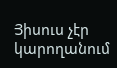Յիսուս չէր կարողանում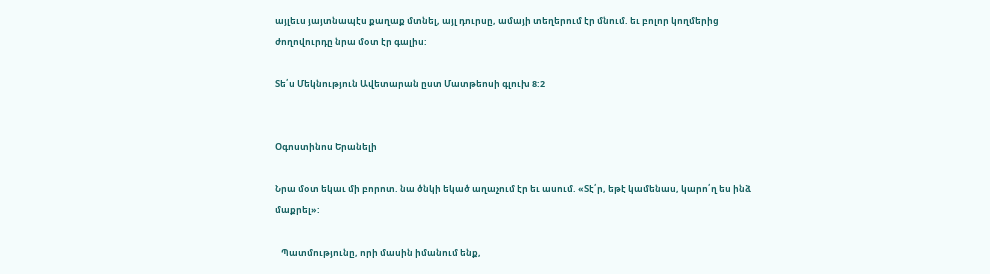այլեւս յայտնապէս քաղաք մտնել, այլ դուրսը, ամայի տեղերում էր մնում. եւ բոլոր կողմերից ժողովուրդը նրա մօտ էր գալիս:

Տե՛ս Մեկնություն Ավետարան ըստ Մատթեոսի գլուխ 8:2


Օգոստինոս Երանելի

Նրա մօտ եկաւ մի բորոտ. նա ծնկի եկած աղաչում էր եւ ասում. «Տէ՛ր, եթէ կամենաս, կարո՛ղ ես ինձ մաքրել»:

   Պատմությունը, որի մասին իմանում ենք,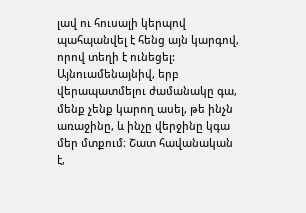լավ ու հուսալի կերպով պահպանվել է հենց այն կարգով, որով տեղի է ունեցել: Այնուամենայնիվ, երբ վերապատմելու ժամանակը գա, մենք չենք կարող ասել, թե ինչն առաջինը, և ինչը վերջինը կգա մեր մտքում։ Շատ հավանական է,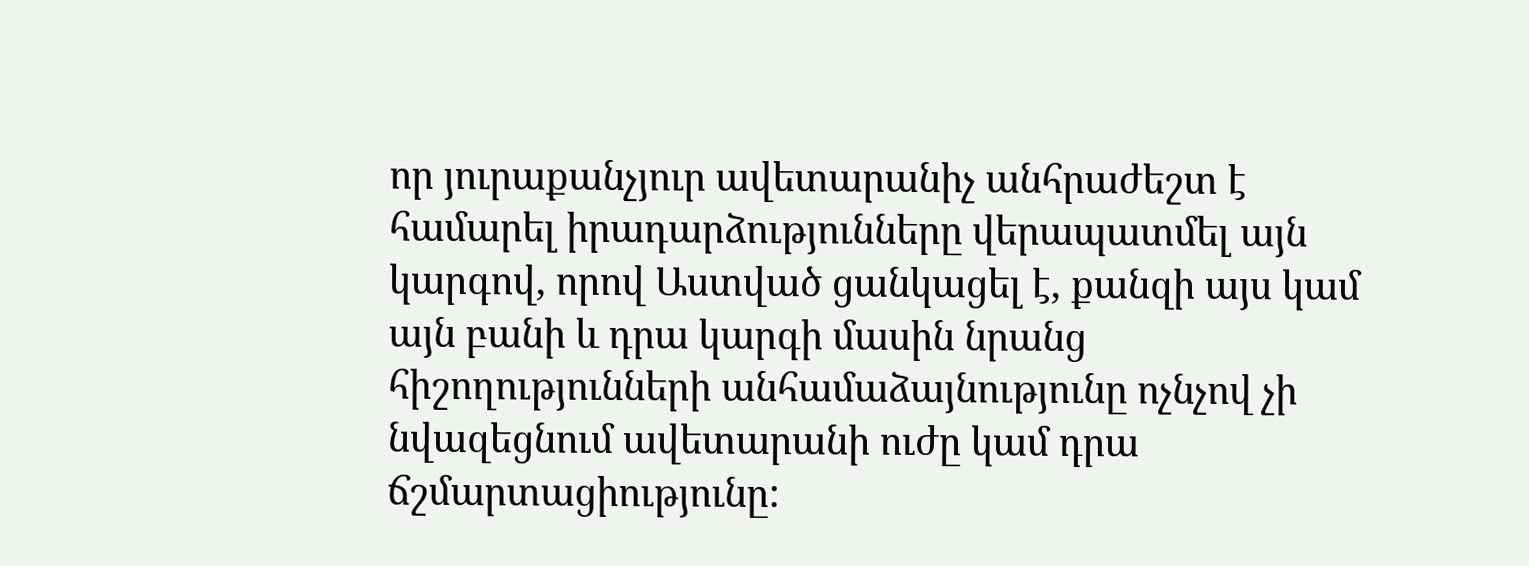որ յուրաքանչյուր ավետարանիչ անհրաժեշտ է համարել իրադարձությունները վերապատմել այն կարգով, որով Աստված ցանկացել է, քանզի այս կամ այն բանի և դրա կարգի մասին նրանց հիշողությունների անհամաձայնությունը ոչնչով չի նվազեցնում ավետարանի ուժը կամ դրա ճշմարտացիությունը: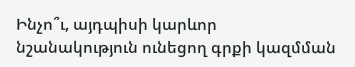Ինչո՞ւ, այդպիսի կարևոր նշանակություն ունեցող գրքի կազմման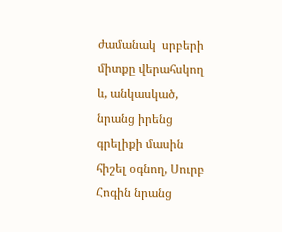ժամանակ  սրբերի միտքը վերահսկող և, անկասկած, նրանց իրենց գրելիքի մասին հիշել օգնող, Սուրբ Հոգին նրանց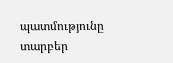պատմությունը տարբեր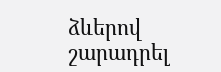ձևերով շարադրել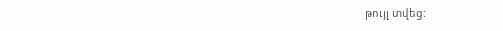թույլ տվեց: